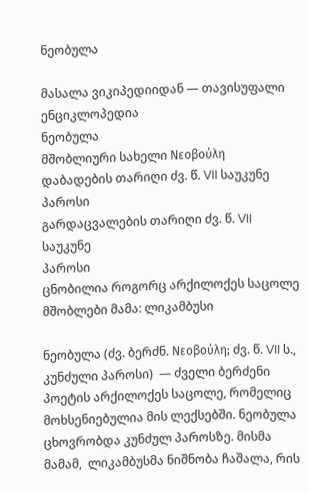ნეობულა

მასალა ვიკიპედიიდან — თავისუფალი ენციკლოპედია
ნეობულა
მშობლიური სახელი Νεοβούλη
დაბადების თარიღი ძვ. წ. VII საუკუნე
პაროსი
გარდაცვალების თარიღი ძვ. წ. VII საუკუნე
პაროსი
ცნობილია როგორც არქილოქეს საცოლე
მშობლები მამა: ლიკამბუსი

ნეობულა (ძვ. ბერძნ. Νεοβούλη; ძვ. წ. VII ს., კუნძული პაროსი)  — ძველი ბერძენი პოეტის არქილოქეს საცოლე, რომელიც მოხსენიებულია მის ლექსებში. ნეობულა ცხოვრობდა კუნძულ პაროსზე. მისმა მამამ,  ლიკამბუსმა ნიშნობა ჩაშალა, რის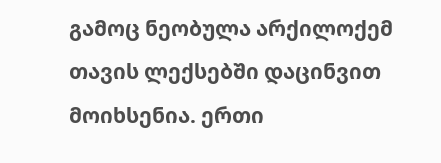გამოც ნეობულა არქილოქემ თავის ლექსებში დაცინვით მოიხსენია. ერთი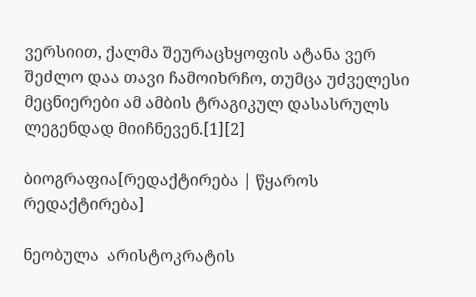ვერსიით, ქალმა შეურაცხყოფის ატანა ვერ შეძლო დაა თავი ჩამოიხრჩო, თუმცა უძველესი მეცნიერები ამ ამბის ტრაგიკულ დასასრულს ლეგენდად მიიჩნევენ.[1][2]

ბიოგრაფია[რედაქტირება | წყაროს რედაქტირება]

ნეობულა  არისტოკრატის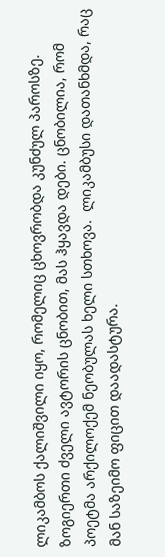ლიკამბოს ქალიშვილი იყო, რომელიც ცხოვრობდა კუნძულ პაროსზე. ზოგიერთი ძველი ავტორის ცნობით, მას ჰყავდა დები. ცნობილია, რომ პოეტმა არქილოქემ ნეობულას ხელი სთხოვა.  ლიკამბუსი დათანხმდა, რაც მან საზეიმო ფიცით დაადასტურა.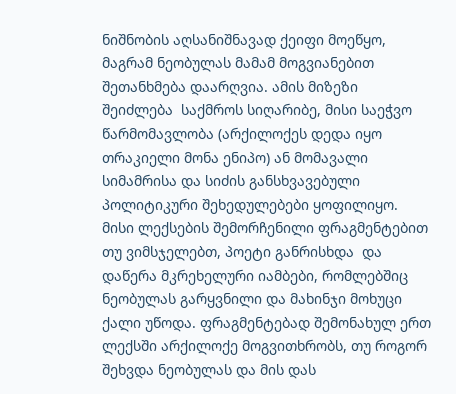ნიშნობის აღსანიშნავად ქეიფი მოეწყო, მაგრამ ნეობულას მამამ მოგვიანებით შეთანხმება დაარღვია. ამის მიზეზი შეიძლება  საქმროს სიღარიბე, მისი საეჭვო წარმომავლობა (არქილოქეს დედა იყო თრაკიელი მონა ენიპო) ან მომავალი სიმამრისა და სიძის განსხვავებული პოლიტიკური შეხედულებები ყოფილიყო. მისი ლექსების შემორჩენილი ფრაგმენტებით თუ ვიმსჯელებთ, პოეტი განრისხდა  და დაწერა მკრეხელური იამბები, რომლებშიც ნეობულას გარყვნილი და მახინჯი მოხუცი ქალი უწოდა. ფრაგმენტებად შემონახულ ერთ ლექსში არქილოქე მოგვითხრობს, თუ როგორ შეხვდა ნეობულას და მის დას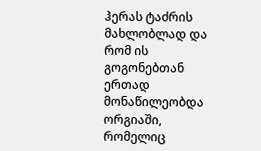ჰერას ტაძრის მახლობლად და რომ ის გოგონებთან ერთად მონაწილეობდა ორგიაში, რომელიც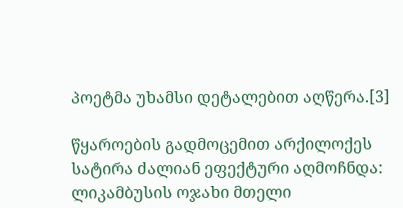პოეტმა უხამსი დეტალებით აღწერა.[3]

წყაროების გადმოცემით არქილოქეს სატირა ძალიან ეფექტური აღმოჩნდა: ლიკამბუსის ოჯახი მთელი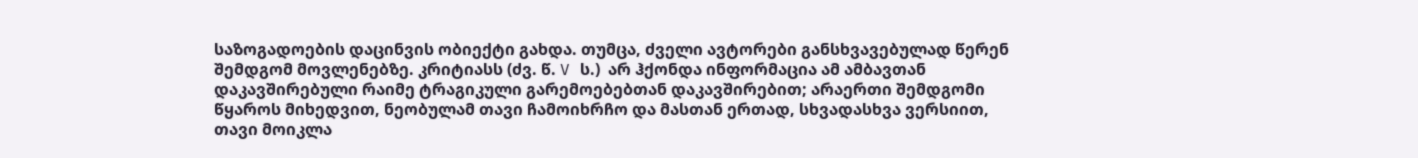საზოგადოების დაცინვის ობიექტი გახდა. თუმცა, ძველი ავტორები განსხვავებულად წერენ შემდგომ მოვლენებზე. კრიტიასს (ძვ. წ. V ს.)  არ ჰქონდა ინფორმაცია ამ ამბავთან დაკავშირებული რაიმე ტრაგიკული გარემოებებთან დაკავშირებით; არაერთი შემდგომი წყაროს მიხედვით, ნეობულამ თავი ჩამოიხრჩო და მასთან ერთად, სხვადასხვა ვერსიით, თავი მოიკლა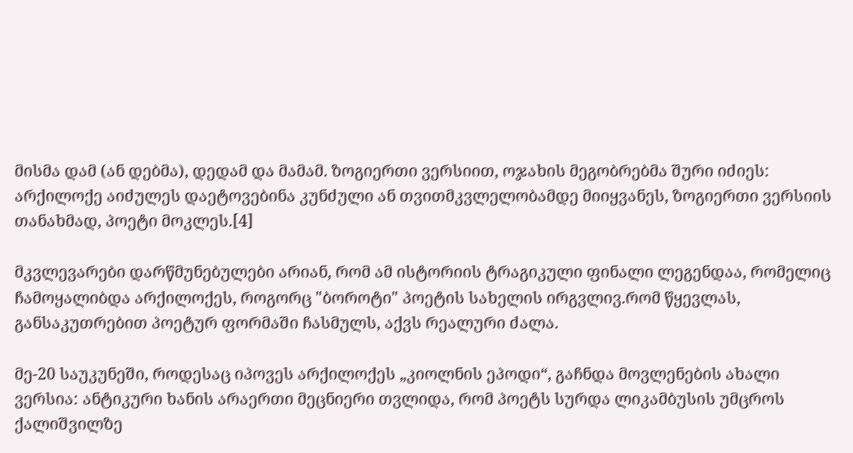მისმა დამ (ან დებმა), დედამ და მამამ. ზოგიერთი ვერსიით, ოჯახის მეგობრებმა შური იძიეს:  არქილოქე აიძულეს დაეტოვებინა კუნძული ან თვითმკვლელობამდე მიიყვანეს, ზოგიერთი ვერსიის თანახმად, პოეტი მოკლეს.[4]

მკვლევარები დარწმუნებულები არიან, რომ ამ ისტორიის ტრაგიკული ფინალი ლეგენდაა, რომელიც ჩამოყალიბდა არქილოქეს, როგორც "ბოროტი" პოეტის სახელის ირგვლივ.რომ წყევლას, განსაკუთრებით პოეტურ ფორმაში ჩასმულს, აქვს რეალური ძალა.

მე-20 საუკუნეში, როდესაც იპოვეს არქილოქეს „კიოლნის ეპოდი“, გაჩნდა მოვლენების ახალი ვერსია: ანტიკური ხანის არაერთი მეცნიერი თვლიდა, რომ პოეტს სურდა ლიკამბუსის უმცროს ქალიშვილზე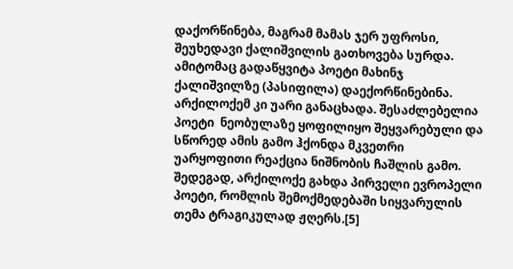დაქორწინება, მაგრამ მამას ჯერ უფროსი, შეუხედავი ქალიშვილის გათხოვება სურდა. ამიტომაც გადაწყვიტა პოეტი მახინჯ ქალიშვილზე (პასიფილა) დაექორწინებინა. არქილოქემ კი უარი განაცხადა. შესაძლებელია პოეტი  ნეობულაზე ყოფილიყო შეყვარებული და სწორედ ამის გამო ჰქონდა მკვეთრი უარყოფითი რეაქცია ნიშნობის ჩაშლის გამო. შედეგად, არქილოქე გახდა პირველი ევროპელი პოეტი, რომლის შემოქმედებაში სიყვარულის თემა ტრაგიკულად ჟღერს.[5]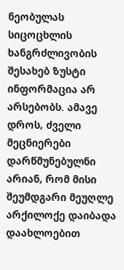ნეობულას სიცოცხლის ხანგრძლივობის შესახებ ზუსტი ინფორმაცია არ არსებობს. ამავე დროს, ძველი მეცნიერები დარწმუნებულნი არიან, რომ მისი შეუმდგარი მეუღლე არქილოქე დაიბადა დაახლოებით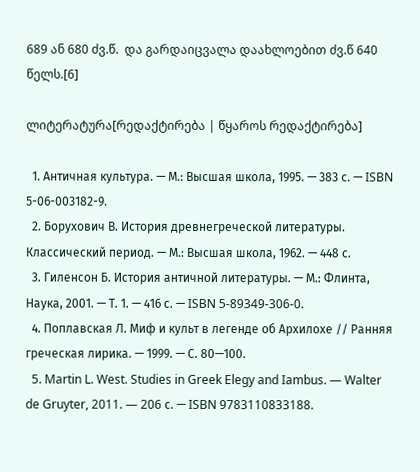689 ან 680 ძვ.წ.  და გარდაიცვალა დაახლოებით ძვ.წ 640 წელს.[6]

ლიტერატურა[რედაქტირება | წყაროს რედაქტირება]

  1. Античная культура. — М.: Высшая школа, 1995. — 383 с. — ISBN 5-06-003182-9.
  2. Борухович В. История древнегреческой литературы. Классический период. — М.: Высшая школа, 1962. — 448 с.
  3. Гиленсон Б. История античной литературы. — М.: Флинта, Наука, 2001. — Т. 1. — 416 с. — ISBN 5-89349-306-0.
  4. Поплавская Л. Миф и культ в легенде об Архилохе // Ранняя греческая лирика. — 1999. — С. 80—100.
  5. Martin L. West. Studies in Greek Elegy and Iambus. — Walter de Gruyter, 2011. — 206 с. — ISBN 9783110833188.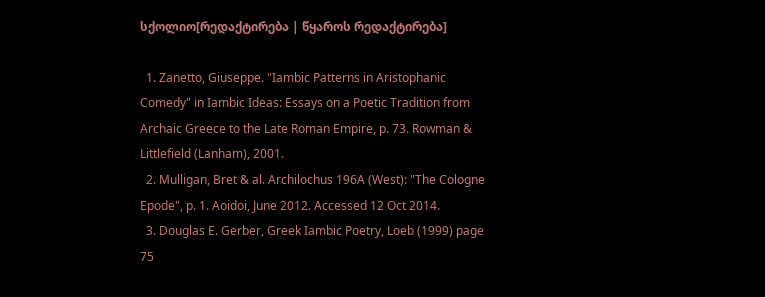სქოლიო[რედაქტირება | წყაროს რედაქტირება]

  1. Zanetto, Giuseppe. "Iambic Patterns in Aristophanic Comedy" in Iambic Ideas: Essays on a Poetic Tradition from Archaic Greece to the Late Roman Empire, p. 73. Rowman & Littlefield (Lanham), 2001.
  2. Mulligan, Bret & al. Archilochus 196A (West): "The Cologne Epode", p. 1. Aoidoi, June 2012. Accessed 12 Oct 2014.
  3. Douglas E. Gerber, Greek Iambic Poetry, Loeb (1999) page 75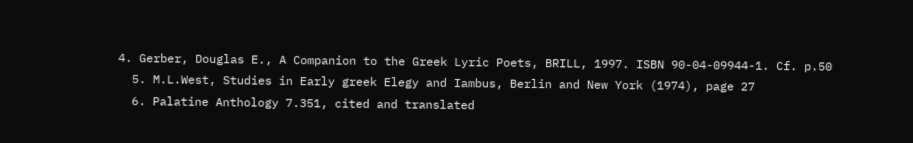4. Gerber, Douglas E., A Companion to the Greek Lyric Poets, BRILL, 1997. ISBN 90-04-09944-1. Cf. p.50
  5. M.L.West, Studies in Early greek Elegy and Iambus, Berlin and New York (1974), page 27
  6. Palatine Anthology 7.351, cited and translated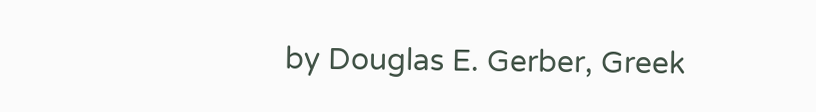by Douglas E. Gerber, Greek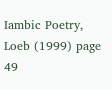Iambic Poetry, Loeb (1999) page 49